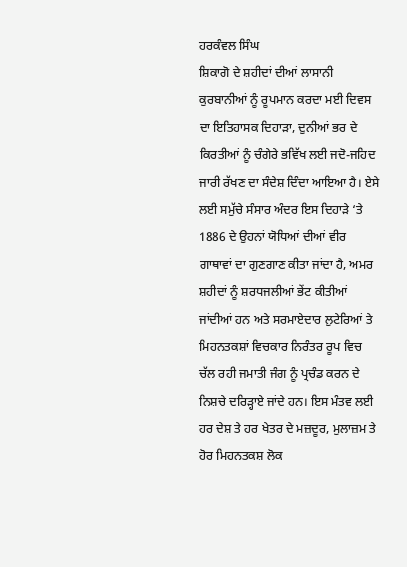ਹਰਕੰਵਲ ਸਿੰਘ
ਸ਼ਿਕਾਗੋ ਦੇ ਸ਼ਹੀਦਾਂ ਦੀਆਂ ਲਾਸਾਨੀ ਕੁਰਬਾਨੀਆਂ ਨੂੰ ਰੂਪਮਾਨ ਕਰਦਾ ਮਈ ਦਿਵਸ ਦਾ ਇਤਿਹਾਸਕ ਦਿਹਾੜਾ, ਦੁਨੀਆਂ ਭਰ ਦੇ ਕਿਰਤੀਆਂ ਨੂੰ ਚੰਗੇਰੇ ਭਵਿੱਖ ਲਈ ਜਦੋ-ਜਹਿਦ ਜਾਰੀ ਰੱਖਣ ਦਾ ਸੰਦੇਸ਼ ਦਿੰਦਾ ਆਇਆ ਹੈ। ਏਸੇ ਲਈ ਸਮੁੱਚੇ ਸੰਸਾਰ ਅੰਦਰ ਇਸ ਦਿਹਾੜੇ ‘ਤੇ 1886 ਦੇ ਉਹਨਾਂ ਯੋਧਿਆਂ ਦੀਆਂ ਵੀਰ ਗਾਥਾਵਾਂ ਦਾ ਗੁਣਗਾਣ ਕੀਤਾ ਜਾਂਦਾ ਹੈ, ਅਮਰ ਸ਼ਹੀਦਾਂ ਨੂੰ ਸ਼ਰਧਜਲੀਆਂ ਭੇਂਟ ਕੀਤੀਆਂ ਜਾਂਦੀਆਂ ਹਨ ਅਤੇ ਸਰਮਾਏਦਾਰ ਲੁਟੇਰਿਆਂ ਤੇ ਮਿਹਨਤਕਸ਼ਾਂ ਵਿਚਕਾਰ ਨਿਰੰਤਰ ਰੂਪ ਵਿਚ ਚੱਲ ਰਹੀ ਜਮਾਤੀ ਜੰਗ ਨੂੰ ਪ੍ਰਚੰਡ ਕਰਨ ਦੇ ਨਿਸ਼ਚੇ ਦਰਿੜ੍ਹਾਏ ਜਾਂਦੇ ਹਨ। ਇਸ ਮੰਤਵ ਲਈ ਹਰ ਦੇਸ਼ ਤੇ ਹਰ ਖੇਤਰ ਦੇ ਮਜ਼ਦੂਰ, ਮੁਲਾਜ਼ਮ ਤੇ ਹੋਰ ਮਿਹਨਤਕਸ਼ ਲੋਕ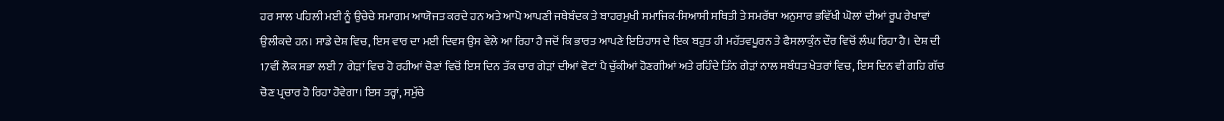ਹਰ ਸਾਲ ਪਹਿਲੀ ਮਈ ਨੂੰ ਉਚੇਚੇ ਸਮਾਗਮ ਆਯੋਜਤ ਕਰਦੇ ਹਨ ਅਤੇ ਆਪੋ ਆਪਣੀ ਜਥੇਬੰਦਕ ਤੇ ਬਾਹਰਮੁਖੀ ਸਮਾਜਿਕ-ਸਿਆਸੀ ਸਥਿਤੀ ਤੇ ਸਮਰੱਥਾ ਅਨੁਸਾਰ ਭਵਿੱਖੀ ਘੋਲਾਂ ਦੀਆਂ ਰੂਪ ਰੇਖਾਵਾਂ ਉਲੀਕਦੇ ਹਨ। ਸਾਡੇ ਦੇਸ਼ ਵਿਚ, ਇਸ ਵਾਰ ਦਾ ਮਈ ਦਿਵਸ ਉਸ ਵੇਲੇ ਆ ਰਿਹਾ ਹੈ ਜਦੋਂ ਕਿ ਭਾਰਤ ਆਪਣੇ ਇਤਿਹਾਸ ਦੇ ਇਕ ਬਹੁਤ ਹੀ ਮਹੱਤਵਪੂਰਨ ਤੇ ਫੈਸਲਾਕੁੰਨ ਦੌਰ ਵਿਚੋਂ ਲੰਘ ਰਿਹਾ ਹੈ। ਦੇਸ਼ ਦੀ 17ਵੀਂ ਲੋਕ ਸਭਾ ਲਈ 7 ਗੇੜਾਂ ਵਿਚ ਹੋ ਰਹੀਆਂ ਚੋਣਾਂ ਵਿਚੋਂ ਇਸ ਦਿਨ ਤੱਕ ਚਾਰ ਗੇੜਾਂ ਦੀਆਂ ਵੋਟਾਂ ਪੈ ਚੁੱਕੀਆਂ ਹੋਣਗੀਆਂ ਅਤੇ ਰਹਿੰਦੇ ਤਿੰਨ ਗੇੜਾਂ ਨਾਲ ਸਬੰਧਤ ਖੇਤਰਾਂ ਵਿਚ, ਇਸ ਦਿਨ ਵੀ ਗਹਿ ਗੱਚ ਚੋਣ ਪ੍ਰਚਾਰ ਹੋ ਰਿਹਾ ਹੋਵੇਗਾ। ਇਸ ਤਰ੍ਹਾਂ, ਸਮੁੱਚੇ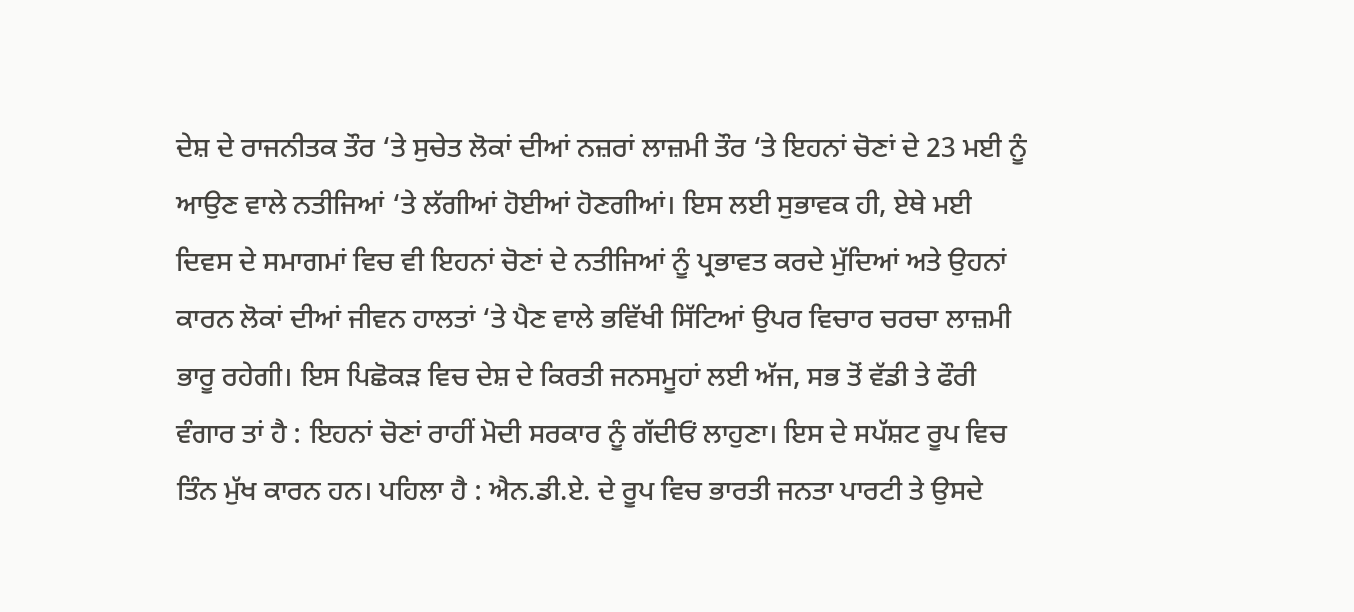ਦੇਸ਼ ਦੇ ਰਾਜਨੀਤਕ ਤੌਰ ‘ਤੇ ਸੁਚੇਤ ਲੋਕਾਂ ਦੀਆਂ ਨਜ਼ਰਾਂ ਲਾਜ਼ਮੀ ਤੌਰ ‘ਤੇ ਇਹਨਾਂ ਚੋਣਾਂ ਦੇ 23 ਮਈ ਨੂੰ ਆਉਣ ਵਾਲੇ ਨਤੀਜਿਆਂ ‘ਤੇ ਲੱਗੀਆਂ ਹੋਈਆਂ ਹੋਣਗੀਆਂ। ਇਸ ਲਈ ਸੁਭਾਵਕ ਹੀ, ਏਥੇ ਮਈ ਦਿਵਸ ਦੇ ਸਮਾਗਮਾਂ ਵਿਚ ਵੀ ਇਹਨਾਂ ਚੋਣਾਂ ਦੇ ਨਤੀਜਿਆਂ ਨੂੰ ਪ੍ਰਭਾਵਤ ਕਰਦੇ ਮੁੱਦਿਆਂ ਅਤੇ ਉਹਨਾਂ ਕਾਰਨ ਲੋਕਾਂ ਦੀਆਂ ਜੀਵਨ ਹਾਲਤਾਂ ‘ਤੇ ਪੈਣ ਵਾਲੇ ਭਵਿੱਖੀ ਸਿੱਟਿਆਂ ਉਪਰ ਵਿਚਾਰ ਚਰਚਾ ਲਾਜ਼ਮੀ ਭਾਰੂ ਰਹੇਗੀ। ਇਸ ਪਿਛੋਕੜ ਵਿਚ ਦੇਸ਼ ਦੇ ਕਿਰਤੀ ਜਨਸਮੂਹਾਂ ਲਈ ਅੱਜ, ਸਭ ਤੋਂ ਵੱਡੀ ਤੇ ਫੌਰੀ ਵੰਗਾਰ ਤਾਂ ਹੈ : ਇਹਨਾਂ ਚੋਣਾਂ ਰਾਹੀਂ ਮੋਦੀ ਸਰਕਾਰ ਨੂੰ ਗੱਦੀਓਂ ਲਾਹੁਣਾ। ਇਸ ਦੇ ਸਪੱਸ਼ਟ ਰੂਪ ਵਿਚ ਤਿੰਨ ਮੁੱਖ ਕਾਰਨ ਹਨ। ਪਹਿਲਾ ਹੈ : ਐਨ.ਡੀ.ਏ. ਦੇ ਰੂਪ ਵਿਚ ਭਾਰਤੀ ਜਨਤਾ ਪਾਰਟੀ ਤੇ ਉਸਦੇ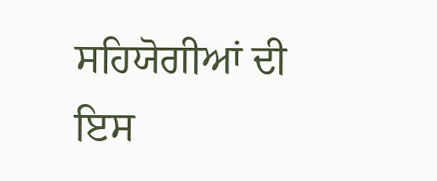ਸਹਿਯੋਗੀਆਂ ਦੀ ਇਸ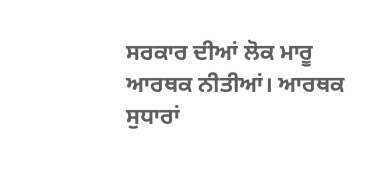ਸਰਕਾਰ ਦੀਆਂ ਲੋਕ ਮਾਰੂ ਆਰਥਕ ਨੀਤੀਆਂ। ਆਰਥਕ ਸੁਧਾਰਾਂ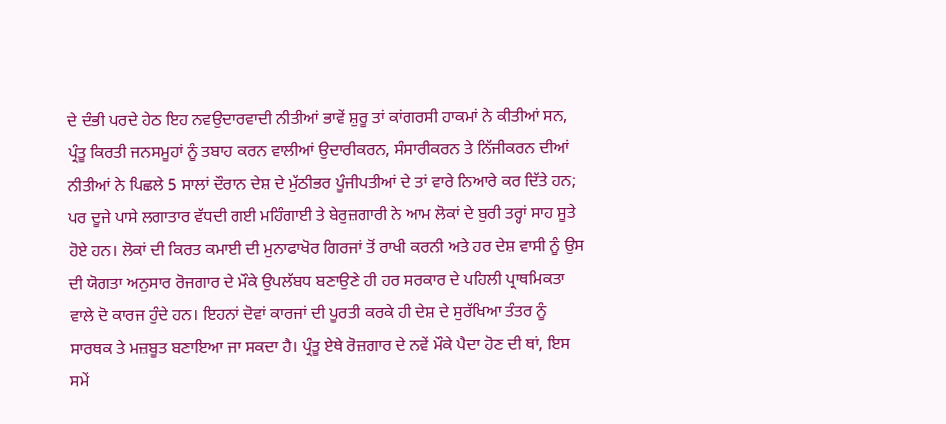ਦੇ ਦੰਭੀ ਪਰਦੇ ਹੇਠ ਇਹ ਨਵਉਦਾਰਵਾਦੀ ਨੀਤੀਆਂ ਭਾਵੇਂ ਸ਼ੁਰੂ ਤਾਂ ਕਾਂਗਰਸੀ ਹਾਕਮਾਂ ਨੇ ਕੀਤੀਆਂ ਸਨ, ਪ੍ਰੰਤੂ ਕਿਰਤੀ ਜਨਸਮੂਹਾਂ ਨੂੰ ਤਬਾਹ ਕਰਨ ਵਾਲੀਆਂ ਉਦਾਰੀਕਰਨ, ਸੰਸਾਰੀਕਰਨ ਤੇ ਨਿੱਜੀਕਰਨ ਦੀਆਂ ਨੀਤੀਆਂ ਨੇ ਪਿਛਲੇ 5 ਸਾਲਾਂ ਦੌਰਾਨ ਦੇਸ਼ ਦੇ ਮੁੱਠੀਭਰ ਪੂੰਜੀਪਤੀਆਂ ਦੇ ਤਾਂ ਵਾਰੇ ਨਿਆਰੇ ਕਰ ਦਿੱਤੇ ਹਨ; ਪਰ ਦੂਜੇ ਪਾਸੇ ਲਗਾਤਾਰ ਵੱਧਦੀ ਗਈ ਮਹਿੰਗਾਈ ਤੇ ਬੇਰੁਜ਼ਗਾਰੀ ਨੇ ਆਮ ਲੋਕਾਂ ਦੇ ਬੁਰੀ ਤਰ੍ਹਾਂ ਸਾਹ ਸੂਤੇ ਹੋਏ ਹਨ। ਲੋਕਾਂ ਦੀ ਕਿਰਤ ਕਮਾਈ ਦੀ ਮੁਨਾਫਾਖੋਰ ਗਿਰਜਾਂ ਤੋਂ ਰਾਖੀ ਕਰਨੀ ਅਤੇ ਹਰ ਦੇਸ਼ ਵਾਸੀ ਨੂੰ ਉਸ ਦੀ ਯੋਗਤਾ ਅਨੁਸਾਰ ਰੋਜਗਾਰ ਦੇ ਮੌਕੇ ਉਪਲੱਬਧ ਬਣਾਉਣੇ ਹੀ ਹਰ ਸਰਕਾਰ ਦੇ ਪਹਿਲੀ ਪ੍ਰਾਥਮਿਕਤਾ ਵਾਲੇ ਦੋ ਕਾਰਜ ਹੁੰਦੇ ਹਨ। ਇਹਨਾਂ ਦੋਵਾਂ ਕਾਰਜਾਂ ਦੀ ਪੂਰਤੀ ਕਰਕੇ ਹੀ ਦੇਸ਼ ਦੇ ਸੁਰੱਖਿਆ ਤੰਤਰ ਨੂੰ ਸਾਰਥਕ ਤੇ ਮਜ਼ਬੂਤ ਬਣਾਇਆ ਜਾ ਸਕਦਾ ਹੈ। ਪ੍ਰੰਤੂ ਏਥੇ ਰੋਜ਼ਗਾਰ ਦੇ ਨਵੇਂ ਮੌਕੇ ਪੈਦਾ ਹੋਣ ਦੀ ਥਾਂ, ਇਸ ਸਮੇਂ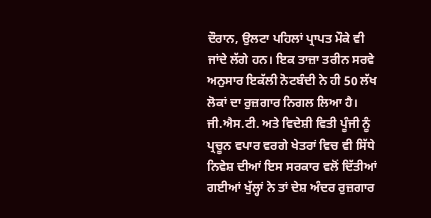ਦੌਰਾਨ, ਉਲਟਾ ਪਹਿਲਾਂ ਪ੍ਰਾਪਤ ਮੌਕੇ ਵੀ ਜਾਂਦੇ ਲੱਗੇ ਹਨ। ਇਕ ਤਾਜ਼ਾ ਤਰੀਨ ਸਰਵੇ ਅਨੁਸਾਰ ਇਕੱਲੀ ਨੋਟਬੰਦੀ ਨੇ ਹੀ 50 ਲੱਖ ਲੋਕਾਂ ਦਾ ਰੁਜ਼ਗਾਰ ਨਿਗਲ ਲਿਆ ਹੈ। ਜੀ.ਐਸ.ਟੀ. ਅਤੇ ਵਿਦੇਸ਼ੀ ਵਿਤੀ ਪੂੰਜੀ ਨੂੰ ਪ੍ਰਚੂਨ ਵਪਾਰ ਵਰਗੇ ਖੇਤਰਾਂ ਵਿਚ ਵੀ ਸਿੱਧੇ ਨਿਵੇਸ਼ ਦੀਆਂ ਇਸ ਸਰਕਾਰ ਵਲੋਂ ਦਿੱਤੀਆਂ ਗਈਆਂ ਖੁੱਲ੍ਹਾਂ ਨੇ ਤਾਂ ਦੇਸ਼ ਅੰਦਰ ਰੁਜ਼ਗਾਰ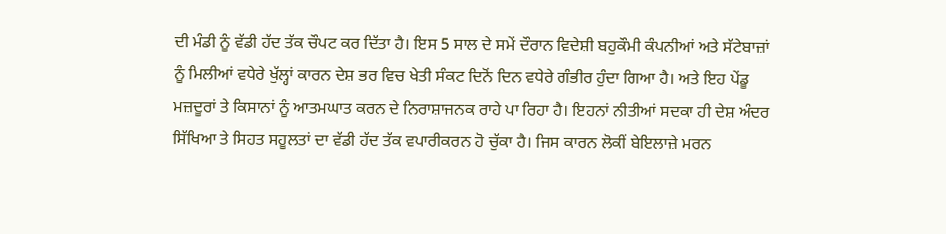ਦੀ ਮੰਡੀ ਨੂੰ ਵੱਡੀ ਹੱਦ ਤੱਕ ਚੌਪਟ ਕਰ ਦਿੱਤਾ ਹੈ। ਇਸ 5 ਸਾਲ ਦੇ ਸਮੇਂ ਦੌਰਾਨ ਵਿਦੇਸ਼ੀ ਬਹੁਕੌਮੀ ਕੰਪਨੀਆਂ ਅਤੇ ਸੱਟੇਬਾਜ਼ਾਂ ਨੂੰ ਮਿਲੀਆਂ ਵਧੇਰੇ ਖੁੱਲ੍ਹਾਂ ਕਾਰਨ ਦੇਸ਼ ਭਰ ਵਿਚ ਖੇਤੀ ਸੰਕਟ ਦਿਨੋਂ ਦਿਨ ਵਧੇਰੇ ਗੰਭੀਰ ਹੁੰਦਾ ਗਿਆ ਹੈ। ਅਤੇ ਇਹ ਪੇਂਡੂ ਮਜ਼ਦੂਰਾਂ ਤੇ ਕਿਸਾਨਾਂ ਨੂੰ ਆਤਮਘਾਤ ਕਰਨ ਦੇ ਨਿਰਾਸ਼ਾਜਨਕ ਰਾਹੇ ਪਾ ਰਿਹਾ ਹੈ। ਇਹਨਾਂ ਨੀਤੀਆਂ ਸਦਕਾ ਹੀ ਦੇਸ਼ ਅੰਦਰ ਸਿੱਖਿਆ ਤੇ ਸਿਹਤ ਸਹੂਲਤਾਂ ਦਾ ਵੱਡੀ ਹੱਦ ਤੱਕ ਵਪਾਰੀਕਰਨ ਹੋ ਚੁੱਕਾ ਹੈ। ਜਿਸ ਕਾਰਨ ਲੋਕੀਂ ਬੇਇਲਾਜ਼ੇ ਮਰਨ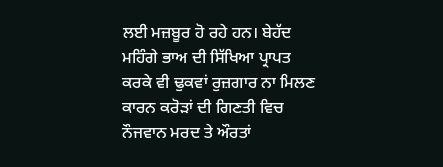ਲਈ ਮਜ਼ਬੂਰ ਹੋ ਰਹੇ ਹਨ। ਬੇਹੱਦ ਮਹਿੰਗੇ ਭਾਅ ਦੀ ਸਿੱਖਿਆ ਪ੍ਰਾਪਤ ਕਰਕੇ ਵੀ ਢੁਕਵਾਂ ਰੁਜ਼ਗਾਰ ਨਾ ਮਿਲਣ ਕਾਰਨ ਕਰੋੜਾਂ ਦੀ ਗਿਣਤੀ ਵਿਚ ਨੌਜਵਾਨ ਮਰਦ ਤੇ ਔਰਤਾਂ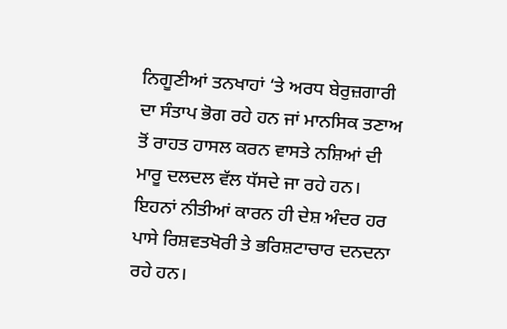ਨਿਗੂਣੀਆਂ ਤਨਖਾਹਾਂ ‘ਤੇ ਅਰਧ ਬੇਰੁਜ਼ਗਾਰੀ ਦਾ ਸੰਤਾਪ ਭੋਗ ਰਹੇ ਹਨ ਜਾਂ ਮਾਨਸਿਕ ਤਣਾਅ ਤੋਂ ਰਾਹਤ ਹਾਸਲ ਕਰਨ ਵਾਸਤੇ ਨਸ਼ਿਆਂ ਦੀ ਮਾਰੂ ਦਲਦਲ ਵੱਲ ਧੱਸਦੇ ਜਾ ਰਹੇ ਹਨ। ਇਹਨਾਂ ਨੀਤੀਆਂ ਕਾਰਨ ਹੀ ਦੇਸ਼ ਅੰਦਰ ਹਰ ਪਾਸੇ ਰਿਸ਼ਵਤਖੋਰੀ ਤੇ ਭਰਿਸ਼ਟਾਚਾਰ ਦਨਦਨਾ ਰਹੇ ਹਨ।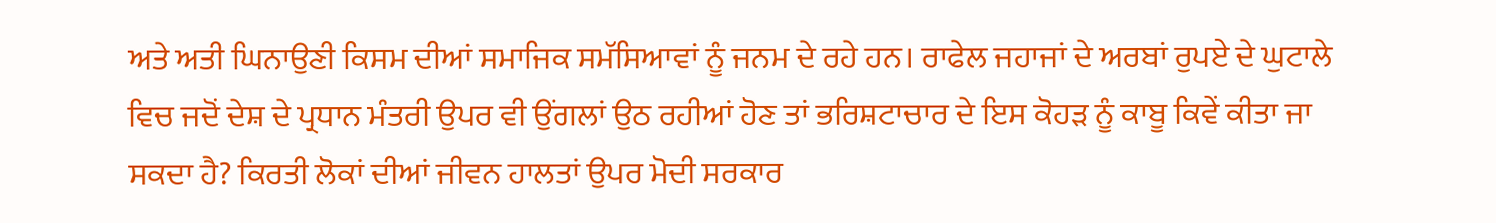ਅਤੇ ਅਤੀ ਘਿਨਾਉਣੀ ਕਿਸਮ ਦੀਆਂ ਸਮਾਜਿਕ ਸਮੱਸਿਆਵਾਂ ਨੂੰ ਜਨਮ ਦੇ ਰਹੇ ਹਨ। ਰਾਫੇਲ ਜਹਾਜਾਂ ਦੇ ਅਰਬਾਂ ਰੁਪਏ ਦੇ ਘੁਟਾਲੇ ਵਿਚ ਜਦੋਂ ਦੇਸ਼ ਦੇ ਪ੍ਰਧਾਨ ਮੰਤਰੀ ਉਪਰ ਵੀ ਉਂਗਲਾਂ ਉਠ ਰਹੀਆਂ ਹੋਣ ਤਾਂ ਭਰਿਸ਼ਟਾਚਾਰ ਦੇ ਇਸ ਕੋਹੜ ਨੂੰ ਕਾਬੂ ਕਿਵੇਂ ਕੀਤਾ ਜਾ ਸਕਦਾ ਹੈ? ਕਿਰਤੀ ਲੋਕਾਂ ਦੀਆਂ ਜੀਵਨ ਹਾਲਤਾਂ ਉਪਰ ਮੋਦੀ ਸਰਕਾਰ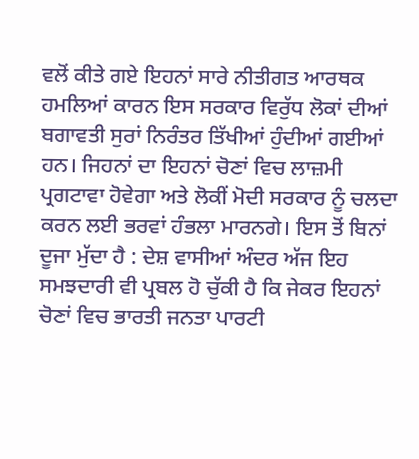ਵਲੋਂ ਕੀਤੇ ਗਏ ਇਹਨਾਂ ਸਾਰੇ ਨੀਤੀਗਤ ਆਰਥਕ ਹਮਲਿਆਂ ਕਾਰਨ ਇਸ ਸਰਕਾਰ ਵਿਰੁੱਧ ਲੋਕਾਂ ਦੀਆਂ ਬਗਾਵਤੀ ਸੁਰਾਂ ਨਿਰੰਤਰ ਤਿੱਖੀਆਂ ਹੁੰਦੀਆਂ ਗਈਆਂ ਹਨ। ਜਿਹਨਾਂ ਦਾ ਇਹਨਾਂ ਚੋਣਾਂ ਵਿਚ ਲਾਜ਼ਮੀ ਪ੍ਰਗਟਾਵਾ ਹੋਵੇਗਾ ਅਤੇ ਲੋਕੀਂ ਮੋਦੀ ਸਰਕਾਰ ਨੂੰ ਚਲਦਾ ਕਰਨ ਲਈ ਭਰਵਾਂ ਹੰਭਲਾ ਮਾਰਨਗੇ। ਇਸ ਤੋਂ ਬਿਨਾਂ ਦੂਜਾ ਮੁੱਦਾ ਹੈ : ਦੇਸ਼ ਵਾਸੀਆਂ ਅੰਦਰ ਅੱਜ ਇਹ ਸਮਝਦਾਰੀ ਵੀ ਪ੍ਰਬਲ ਹੋ ਚੁੱਕੀ ਹੈ ਕਿ ਜੇਕਰ ਇਹਨਾਂ ਚੋਣਾਂ ਵਿਚ ਭਾਰਤੀ ਜਨਤਾ ਪਾਰਟੀ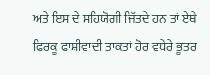ਅਤੇ ਇਸ ਦੇ ਸਹਿਯੋਗੀ ਜਿੱਤਦੇ ਹਨ ਤਾਂ ਏਥੇ ਫਿਰਕੂ ਫਾਸ਼ੀਵਾਦੀ ਤਾਕਤਾਂ ਹੋਰ ਵਧੇਰੇ ਭੂਤਰ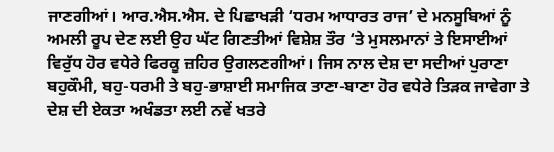ਜਾਣਗੀਆਂ। ਆਰ.ਐਸ.ਐਸ. ਦੇ ਪਿਛਾਖੜੀ ‘ਧਰਮ ਆਧਾਰਤ ਰਾਜ’ ਦੇ ਮਨਸੂਬਿਆਂ ਨੂੰ ਅਮਲੀ ਰੂਪ ਦੇਣ ਲਈ ਉਹ ਘੱਟ ਗਿਣਤੀਆਂ ਵਿਸ਼ੇਸ਼ ਤੌਰ ‘ਤੇ ਮੁਸਲਮਾਨਾਂ ਤੇ ਇਸਾਈਆਂ ਵਿਰੁੱਧ ਹੋਰ ਵਧੇਰੇ ਫਿਰਕੂ ਜ਼ਹਿਰ ਉਗਲਣਗੀਆਂ। ਜਿਸ ਨਾਲ ਦੇਸ਼ ਦਾ ਸਦੀਆਂ ਪੁਰਾਣਾ ਬਹੁਕੌਮੀ, ਬਹੁ-ਧਰਮੀ ਤੇ ਬਹੁ-ਭਾਸ਼ਾਈ ਸਮਾਜਿਕ ਤਾਣਾ-ਬਾਣਾ ਹੋਰ ਵਧੇਰੇ ਤਿੜਕ ਜਾਵੇਗਾ ਤੇ ਦੇਸ਼ ਦੀ ਏਕਤਾ ਅਖੰਡਤਾ ਲਈ ਨਵੇਂ ਖਤਰੇ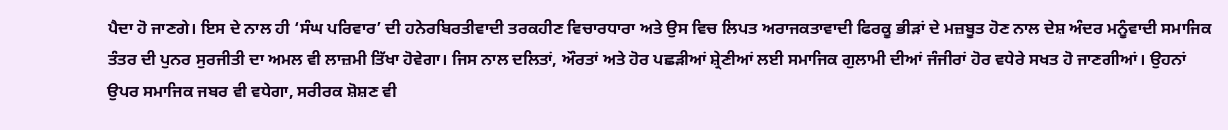ਪੈਦਾ ਹੋ ਜਾਣਗੇ। ਇਸ ਦੇ ਨਾਲ ਹੀ ‘ਸੰਘ ਪਰਿਵਾਰ’ ਦੀ ਹਨੇਰਬਿਰਤੀਵਾਦੀ ਤਰਕਹੀਣ ਵਿਚਾਰਧਾਰਾ ਅਤੇ ਉਸ ਵਿਚ ਲਿਪਤ ਅਰਾਜਕਤਾਵਾਦੀ ਫਿਰਕੂ ਭੀੜਾਂ ਦੇ ਮਜ਼ਬੂਤ ਹੋਣ ਨਾਲ ਦੇਸ਼ ਅੰਦਰ ਮਨੂੰਵਾਦੀ ਸਮਾਜਿਕ ਤੰਤਰ ਦੀ ਪੁਨਰ ਸੁਰਜੀਤੀ ਦਾ ਅਮਲ ਵੀ ਲਾਜ਼ਮੀ ਤਿੱਖਾ ਹੋਵੇਗਾ। ਜਿਸ ਨਾਲ ਦਲਿਤਾਂ, ਔਰਤਾਂ ਅਤੇ ਹੋਰ ਪਛੜੀਆਂ ਸ਼੍ਰੇਣੀਆਂ ਲਈ ਸਮਾਜਿਕ ਗੁਲਾਮੀ ਦੀਆਂ ਜੰਜੀਰਾਂ ਹੋਰ ਵਧੇਰੇ ਸਖਤ ਹੋ ਜਾਣਗੀਆਂ। ਉਹਨਾਂ ਉਪਰ ਸਮਾਜਿਕ ਜਬਰ ਵੀ ਵਧੇਗਾ, ਸਰੀਰਕ ਸ਼ੋਸ਼ਣ ਵੀ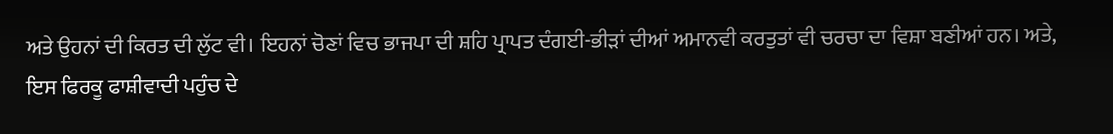ਅਤੇ ਉਹਨਾਂ ਦੀ ਕਿਰਤ ਦੀ ਲੁੱਟ ਵੀ। ਇਹਨਾਂ ਚੋਣਾਂ ਵਿਚ ਭਾਜਪਾ ਦੀ ਸ਼ਹਿ ਪ੍ਰਾਪਤ ਦੰਗਈ-ਭੀੜਾਂ ਦੀਆਂ ਅਮਾਨਵੀ ਕਰਤੁਤਾਂ ਵੀ ਚਰਚਾ ਦਾ ਵਿਸ਼ਾ ਬਣੀਆਂ ਹਨ। ਅਤੇ, ਇਸ ਫਿਰਕੂ ਫਾਸ਼ੀਵਾਦੀ ਪਹੁੰਚ ਦੇ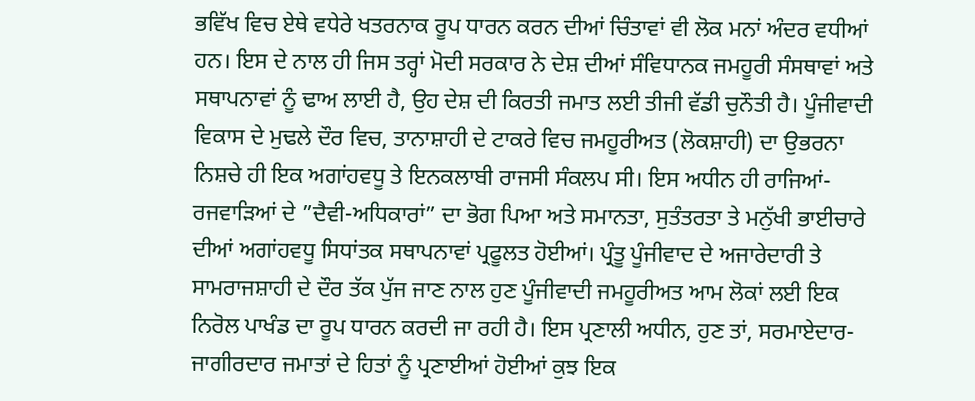ਭਵਿੱਖ ਵਿਚ ਏਥੇ ਵਧੇਰੇ ਖਤਰਨਾਕ ਰੂਪ ਧਾਰਨ ਕਰਨ ਦੀਆਂ ਚਿੰਤਾਵਾਂ ਵੀ ਲੋਕ ਮਨਾਂ ਅੰਦਰ ਵਧੀਆਂ ਹਨ। ਇਸ ਦੇ ਨਾਲ ਹੀ ਜਿਸ ਤਰ੍ਹਾਂ ਮੋਦੀ ਸਰਕਾਰ ਨੇ ਦੇਸ਼ ਦੀਆਂ ਸੰਵਿਧਾਨਕ ਜਮਹੂਰੀ ਸੰਸਥਾਵਾਂ ਅਤੇ ਸਥਾਪਨਾਵਾਂ ਨੂੰ ਢਾਅ ਲਾਈ ਹੈ, ਉਹ ਦੇਸ਼ ਦੀ ਕਿਰਤੀ ਜਮਾਤ ਲਈ ਤੀਜੀ ਵੱਡੀ ਚੁਨੌਤੀ ਹੈ। ਪੂੰਜੀਵਾਦੀ ਵਿਕਾਸ ਦੇ ਮੁਢਲੇ ਦੌਰ ਵਿਚ, ਤਾਨਾਸ਼ਾਹੀ ਦੇ ਟਾਕਰੇ ਵਿਚ ਜਮਹੂਰੀਅਤ (ਲੋਕਸ਼ਾਹੀ) ਦਾ ਉਭਰਨਾ ਨਿਸ਼ਚੇ ਹੀ ਇਕ ਅਗਾਂਹਵਧੂ ਤੇ ਇਨਕਲਾਬੀ ਰਾਜਸੀ ਸੰਕਲਪ ਸੀ। ਇਸ ਅਧੀਨ ਹੀ ਰਾਜਿਆਂ-ਰਜਵਾੜਿਆਂ ਦੇ ”ਦੈਵੀ-ਅਧਿਕਾਰਾਂ” ਦਾ ਭੋਗ ਪਿਆ ਅਤੇ ਸਮਾਨਤਾ, ਸੁਤੰਤਰਤਾ ਤੇ ਮਨੁੱਖੀ ਭਾਈਚਾਰੇ ਦੀਆਂ ਅਗਾਂਹਵਧੂ ਸਿਧਾਂਤਕ ਸਥਾਪਨਾਵਾਂ ਪ੍ਰਫੂਲਤ ਹੋਈਆਂ। ਪ੍ਰੰਤੂ ਪੂੰਜੀਵਾਦ ਦੇ ਅਜਾਰੇਦਾਰੀ ਤੇ ਸਾਮਰਾਜਸ਼ਾਹੀ ਦੇ ਦੌਰ ਤੱਕ ਪੁੱਜ ਜਾਣ ਨਾਲ ਹੁਣ ਪੂੰਜੀਵਾਦੀ ਜਮਹੂਰੀਅਤ ਆਮ ਲੋਕਾਂ ਲਈ ਇਕ ਨਿਰੋਲ ਪਾਖੰਡ ਦਾ ਰੂਪ ਧਾਰਨ ਕਰਦੀ ਜਾ ਰਹੀ ਹੈ। ਇਸ ਪ੍ਰਣਾਲੀ ਅਧੀਨ, ਹੁਣ ਤਾਂ, ਸਰਮਾਏਦਾਰ-ਜਾਗੀਰਦਾਰ ਜਮਾਤਾਂ ਦੇ ਹਿਤਾਂ ਨੂੰ ਪ੍ਰਣਾਈਆਂ ਹੋਈਆਂ ਕੁਝ ਇਕ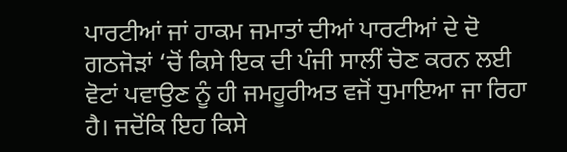ਪਾਰਟੀਆਂ ਜਾਂ ਹਾਕਮ ਜਮਾਤਾਂ ਦੀਆਂ ਪਾਰਟੀਆਂ ਦੇ ਦੋ ਗਠਜੋੜਾਂ ‘ਚੋਂ ਕਿਸੇ ਇਕ ਦੀ ਪੰਜੀ ਸਾਲੀਂ ਚੋਣ ਕਰਨ ਲਈ ਵੋਟਾਂ ਪਵਾਉਣ ਨੂੰ ਹੀ ਜਮਹੂਰੀਅਤ ਵਜੋਂ ਧੁਮਾਇਆ ਜਾ ਰਿਹਾ ਹੈ। ਜਦੋਂਕਿ ਇਹ ਕਿਸੇ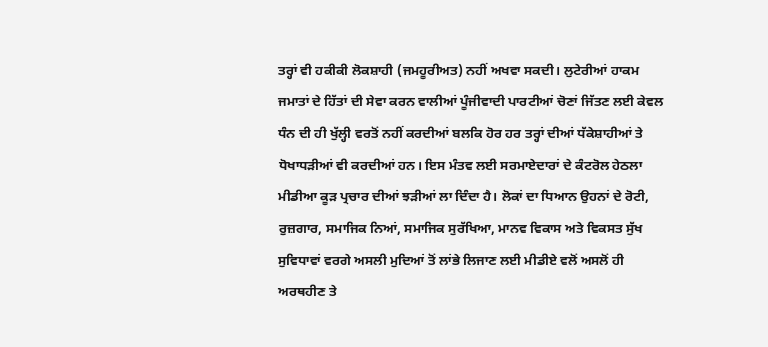ਤਰ੍ਹਾਂ ਵੀ ਹਕੀਕੀ ਲੋਕਸ਼ਾਹੀ (ਜਮਹੂਰੀਅਤ) ਨਹੀਂ ਅਖਵਾ ਸਕਦੀ। ਲੁਟੇਰੀਆਂ ਹਾਕਮ ਜਮਾਤਾਂ ਦੇ ਹਿੱਤਾਂ ਦੀ ਸੇਵਾ ਕਰਨ ਵਾਲੀਆਂ ਪੂੰਜੀਵਾਦੀ ਪਾਰਟੀਆਂ ਚੋਣਾਂ ਜਿੱਤਣ ਲਈ ਕੇਵਲ ਧੰਨ ਦੀ ਹੀ ਖੁੱਲ੍ਹੀ ਵਰਤੋਂ ਨਹੀਂ ਕਰਦੀਆਂ ਬਲਕਿ ਹੋਰ ਹਰ ਤਰ੍ਹਾਂ ਦੀਆਂ ਧੱਕੇਸ਼ਾਹੀਆਂ ਤੇ ਧੋਖਾਧੜੀਆਂ ਵੀ ਕਰਦੀਆਂ ਹਨ। ਇਸ ਮੰਤਵ ਲਈ ਸਰਮਾਏਦਾਰਾਂ ਦੇ ਕੰਟਰੋਲ ਹੇਠਲਾ ਮੀਡੀਆ ਕੂੜ ਪ੍ਰਚਾਰ ਦੀਆਂ ਝੜੀਆਂ ਲਾ ਦਿੰਦਾ ਹੈ। ਲੋਕਾਂ ਦਾ ਧਿਆਨ ਉਹਨਾਂ ਦੇ ਰੋਟੀ, ਰੁਜ਼ਗਾਰ, ਸਮਾਜਿਕ ਨਿਆਂ, ਸਮਾਜਿਕ ਸੁਰੱਖਿਆ, ਮਾਨਵ ਵਿਕਾਸ ਅਤੇ ਵਿਕਸਤ ਸੁੱਖ ਸੁਵਿਧਾਵਾਂ ਵਰਗੇ ਅਸਲੀ ਮੁਦਿਆਂ ਤੋਂ ਲਾਂਭੇ ਲਿਜਾਣ ਲਈ ਮੀਡੀਏ ਵਲੋਂ ਅਸਲੋਂ ਹੀ ਅਰਥਹੀਣ ਤੇ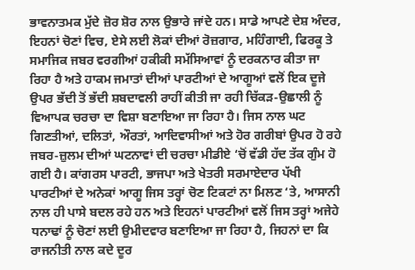ਭਾਵਨਾਤਮਕ ਮੁੱਦੇ ਜ਼ੋਰ ਸ਼ੋਰ ਨਾਲ ਉਭਾਰੇ ਜਾਂਦੇ ਹਨ। ਸਾਡੇ ਆਪਣੇ ਦੇਸ਼ ਅੰਦਰ, ਇਹਨਾਂ ਚੋਣਾਂ ਵਿਚ, ਏਸੇ ਲਈ ਲੋਕਾਂ ਦੀਆਂ ਰੋਜ਼ਗਾਰ, ਮਹਿੰਗਾਈ, ਫਿਰਕੂ ਤੇ ਸਮਾਜਿਕ ਜਬਰ ਵਰਗੀਆਂ ਹਕੀਕੀ ਸਮੱਸਿਆਵਾਂ ਨੂੰ ਦਰਕਨਾਰ ਕੀਤਾ ਜਾ ਰਿਹਾ ਹੈ ਅਤੇ ਹਾਕਮ ਜਮਾਤਾਂ ਦੀਆਂ ਪਾਰਟੀਆਂ ਦੇ ਆਗੂਆਂ ਵਲੋਂ ਇਕ ਦੂਜੇ ਉਪਰ ਭੱਦੀ ਤੋਂ ਭੱਦੀ ਸ਼ਬਦਾਵਲੀ ਰਾਹੀਂ ਕੀਤੀ ਜਾ ਰਹੀ ਚਿੱਕੜ-ਉਛਾਲੀ ਨੂੰ ਵਿਆਪਕ ਚਰਚਾ ਦਾ ਵਿਸ਼ਾ ਬਣਾਇਆ ਜਾ ਰਿਹਾ ਹੈ। ਜਿਸ ਨਾਲ ਘਟ ਗਿਣਤੀਆਂ, ਦਲਿਤਾਂ, ਔਰਤਾਂ, ਆਦਿਵਾਸੀਆਂ ਅਤੇ ਹੋਰ ਗਰੀਬਾਂ ਉਪਰ ਹੋ ਰਹੇ ਜਬਰ-ਜ਼ੁਲਮ ਦੀਆਂ ਘਟਨਾਵਾਂ ਦੀ ਚਰਚਾ ਮੀਡੀਏ ‘ਚੋਂ ਵੱਡੀ ਹੱਦ ਤੱਕ ਗੁੰਮ ਹੋ ਗਈ ਹੈ। ਕਾਂਗਰਸ ਪਾਰਟੀ, ਭਾਜਪਾ ਅਤੇ ਖੇਤਰੀ ਸਰਮਾਏਦਾਰ ਪੱਖੀ ਪਾਰਟੀਆਂ ਦੇ ਅਨੇਕਾਂ ਆਗੂ ਜਿਸ ਤਰ੍ਹਾਂ ਚੋਣ ਟਿਕਟਾਂ ਨਾ ਮਿਲਣ ‘ਤੇ, ਆਸਾਨੀ ਨਾਲ ਹੀ ਪਾਸੇ ਬਦਲ ਰਹੇ ਹਨ ਅਤੇ ਇਹਨਾਂ ਪਾਰਟੀਆਂ ਵਲੋਂ ਜਿਸ ਤਰ੍ਹਾਂ ਅਜੇਹੇ ਧਨਾਢਾਂ ਨੂੰ ਚੋਣਾਂ ਲਈ ਉਮੀਦਵਾਰ ਬਣਾਇਆ ਜਾ ਰਿਹਾ ਹੈ, ਜਿਹਨਾਂ ਦਾ ਕਿ ਰਾਜਨੀਤੀ ਨਾਲ ਕਦੇ ਦੂਰ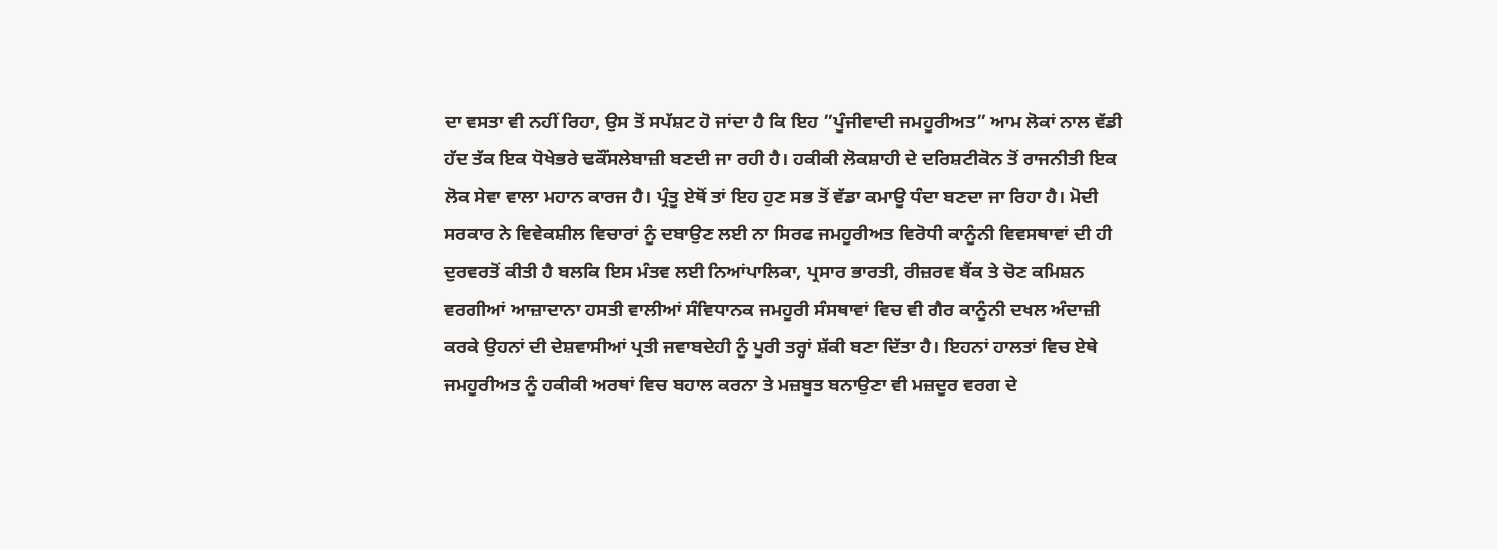ਦਾ ਵਸਤਾ ਵੀ ਨਹੀਂ ਰਿਹਾ, ਉਸ ਤੋਂ ਸਪੱਸ਼ਟ ਹੋ ਜਾਂਦਾ ਹੈ ਕਿ ਇਹ ”ਪੂੰਜੀਵਾਦੀ ਜਮਹੂਰੀਅਤ” ਆਮ ਲੋਕਾਂ ਨਾਲ ਵੱਡੀ ਹੱਦ ਤੱਕ ਇਕ ਧੋਖੇਭਰੇ ਢਕੌਂਸਲੇਬਾਜ਼ੀ ਬਣਦੀ ਜਾ ਰਹੀ ਹੈ। ਹਕੀਕੀ ਲੋਕਸ਼ਾਹੀ ਦੇ ਦਰਿਸ਼ਟੀਕੋਨ ਤੋਂ ਰਾਜਨੀਤੀ ਇਕ ਲੋਕ ਸੇਵਾ ਵਾਲਾ ਮਹਾਨ ਕਾਰਜ ਹੈ। ਪ੍ਰੰਤੂ ਏਥੋਂ ਤਾਂ ਇਹ ਹੁਣ ਸਭ ਤੋਂ ਵੱਡਾ ਕਮਾਊ ਧੰਦਾ ਬਣਦਾ ਜਾ ਰਿਹਾ ਹੈ। ਮੋਦੀ ਸਰਕਾਰ ਨੇ ਵਿਵੇਕਸ਼ੀਲ ਵਿਚਾਰਾਂ ਨੂੰ ਦਬਾਉਣ ਲਈ ਨਾ ਸਿਰਫ ਜਮਹੂਰੀਅਤ ਵਿਰੋਧੀ ਕਾਨੂੰਨੀ ਵਿਵਸਥਾਵਾਂ ਦੀ ਹੀ ਦੁਰਵਰਤੋਂ ਕੀਤੀ ਹੈ ਬਲਕਿ ਇਸ ਮੰਤਵ ਲਈ ਨਿਆਂਪਾਲਿਕਾ, ਪ੍ਰਸਾਰ ਭਾਰਤੀ, ਰੀਜ਼ਰਵ ਬੈਂਕ ਤੇ ਚੋਣ ਕਮਿਸ਼ਨ ਵਰਗੀਆਂ ਆਜ਼ਾਦਾਨਾ ਹਸਤੀ ਵਾਲੀਆਂ ਸੰਵਿਧਾਨਕ ਜਮਹੂਰੀ ਸੰਸਥਾਵਾਂ ਵਿਚ ਵੀ ਗੈਰ ਕਾਨੂੰਨੀ ਦਖਲ ਅੰਦਾਜ਼ੀ ਕਰਕੇ ਉਹਨਾਂ ਦੀ ਦੇਸ਼ਵਾਸੀਆਂ ਪ੍ਰਤੀ ਜਵਾਬਦੇਹੀ ਨੂੰ ਪੂਰੀ ਤਰ੍ਹਾਂ ਸ਼ੱਕੀ ਬਣਾ ਦਿੱਤਾ ਹੈ। ਇਹਨਾਂ ਹਾਲਤਾਂ ਵਿਚ ਏਥੇ ਜਮਹੂਰੀਅਤ ਨੂੰ ਹਕੀਕੀ ਅਰਥਾਂ ਵਿਚ ਬਹਾਲ ਕਰਨਾ ਤੇ ਮਜ਼ਬੂਤ ਬਨਾਉਣਾ ਵੀ ਮਜ਼ਦੂਰ ਵਰਗ ਦੇ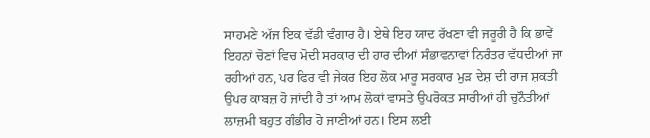ਸਾਹਮਣੇ ਅੱਜ ਇਕ ਵੱਡੀ ਵੰਗਾਰ ਹੈ। ਏਥੇ ਇਹ ਯਾਦ ਰੱਖਣਾ ਵੀ ਜਰੂਰੀ ਹੈ ਕਿ ਭਾਵੇਂ ਇਹਨਾਂ ਚੋਣਾਂ ਵਿਚ ਮੋਦੀ ਸਰਕਾਰ ਦੀ ਹਾਰ ਦੀਆਂ ਸੰਭਾਵਨਾਵਾਂ ਨਿਰੰਤਰ ਵੱਧਦੀਆਂ ਜਾ ਰਹੀਆਂ ਹਨ, ਪਰ ਫਿਰ ਵੀ ਜੇਕਰ ਇਹ ਲੋਕ ਮਾਰੂ ਸਰਕਾਰ ਮੁੜ ਦੇਸ਼ ਦੀ ਰਾਜ ਸ਼ਕਤੀ ਉਪਰ ਕਾਬਜ਼ ਹੋ ਜਾਂਦੀ ਹੈ ਤਾਂ ਆਮ ਲੋਕਾਂ ਵਾਸਤੇ ਉਪਰੋਕਤ ਸਾਰੀਆਂ ਹੀ ਚੁਨੌਤੀਆਂ ਲਾਜ਼ਮੀ ਬਹੁਤ ਗੰਭੀਰ ਹੋ ਜਾਣੀਆਂ ਹਨ। ਇਸ ਲਈ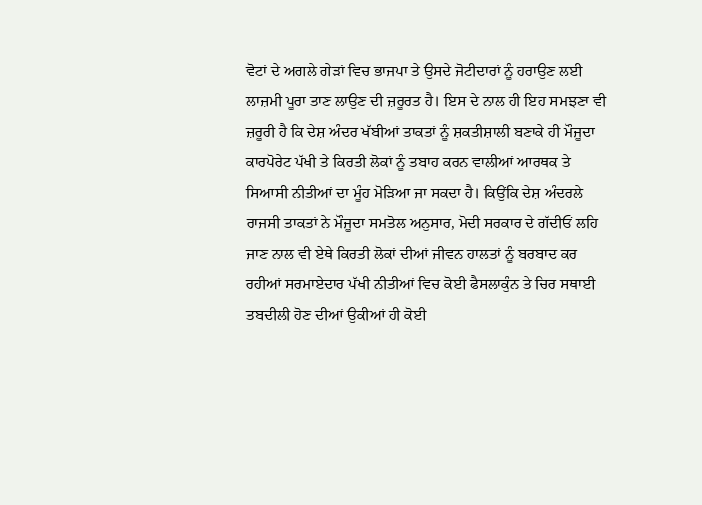ਵੋਟਾਂ ਦੇ ਅਗਲੇ ਗੇੜਾਂ ਵਿਚ ਭਾਜਪਾ ਤੇ ਉਸਦੇ ਜੋਟੀਦਾਰਾਂ ਨੂੰ ਹਰਾਉਣ ਲਈ ਲਾਜ਼ਮੀ ਪੂਰਾ ਤਾਣ ਲਾਉਣ ਦੀ ਜ਼ਰੂਰਤ ਹੈ। ਇਸ ਦੇ ਨਾਲ ਹੀ ਇਹ ਸਮਝਣਾ ਵੀ ਜ਼ਰੂਰੀ ਹੈ ਕਿ ਦੇਸ਼ ਅੰਦਰ ਖੱਬੀਆਂ ਤਾਕਤਾਂ ਨੂੰ ਸ਼ਕਤੀਸ਼ਾਲੀ ਬਣਾਕੇ ਹੀ ਮੌਜੂਦਾ ਕਾਰਪੋਰੇਟ ਪੱਖੀ ਤੇ ਕਿਰਤੀ ਲੋਕਾਂ ਨੂੰ ਤਬਾਹ ਕਰਨ ਵਾਲੀਆਂ ਆਰਥਕ ਤੇ ਸਿਆਸੀ ਨੀਤੀਆਂ ਦਾ ਮੂੰਹ ਮੋੜਿਆ ਜਾ ਸਕਦਾ ਹੈ। ਕਿਉਂਕਿ ਦੇਸ਼ ਅੰਦਰਲੇ ਰਾਜਸੀ ਤਾਕਤਾਂ ਨੇ ਮੌਜੂਦਾ ਸਮਤੋਲ ਅਨੁਸਾਰ, ਮੋਦੀ ਸਰਕਾਰ ਦੇ ਗੱਦੀਓਂ ਲਹਿ ਜਾਣ ਨਾਲ ਵੀ ਏਥੇ ਕਿਰਤੀ ਲੋਕਾਂ ਦੀਆਂ ਜੀਵਨ ਹਾਲਤਾਂ ਨੂੰ ਬਰਬਾਦ ਕਰ ਰਹੀਆਂ ਸਰਮਾਏਦਾਰ ਪੱਖੀ ਨੀਤੀਆਂ ਵਿਚ ਕੋਈ ਫੈਸਲਾਕੁੰਨ ਤੇ ਚਿਰ ਸਥਾਈ ਤਬਦੀਲੀ ਹੋਣ ਦੀਆਂ ਉਕੀਆਂ ਹੀ ਕੋਈ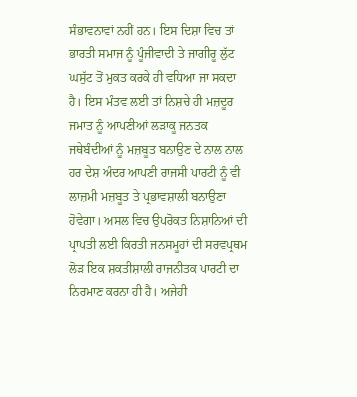ਸੰਭਾਵਨਾਵਾਂ ਨਹੀਂ ਹਨ। ਇਸ ਦਿਸ਼ਾ ਵਿਚ ਤਾਂ ਭਾਰਤੀ ਸਮਾਜ ਨੂੰ ਪੂੰਜੀਵਾਦੀ ਤੇ ਜਾਗੀਰੂ ਲੁੱਟ ਘਸੁੱਟ ਤੋਂ ਮੁਕਤ ਕਰਕੇ ਹੀ ਵਧਿਆ ਜਾ ਸਕਦਾ ਹੈ। ਇਸ ਮੰਤਵ ਲਈ ਤਾਂ ਨਿਸ਼ਚੇ ਹੀ ਮਜ਼ਦੂਰ ਜਮਾਤ ਨੂੰ ਆਪਣੀਆਂ ਲੜਾਕੂ ਜਨਤਕ ਜਥੇਬੰਦੀਆਂ ਨੂੰ ਮਜ਼ਬੂਤ ਬਨਾਉਣ ਦੇ ਨਾਲ ਨਾਲ ਹਰ ਦੇਸ਼ ਅੰਦਰ ਆਪਣੀ ਰਾਜਸੀ ਪਾਰਟੀ ਨੂੰ ਵੀ ਲਾਜ਼ਮੀ ਮਜ਼ਬੂਤ ਤੇ ਪ੍ਰਭਾਵਸ਼ਾਲੀ ਬਨਾਉਣਾ ਹੋਵੇਗਾ। ਅਸਲ ਵਿਚ ਉਪਰੋਕਤ ਨਿਸ਼ਾਨਿਆਂ ਦੀ ਪ੍ਰਾਪਤੀ ਲਈ ਕਿਰਤੀ ਜਨਸਮੂਹਾਂ ਦੀ ਸਰਵਪ੍ਰਥਮ ਲੋੜ ਇਕ ਸ਼ਕਤੀਸ਼ਾਲੀ ਰਾਜਨੀਤਕ ਪਾਰਟੀ ਦਾ ਨਿਰਮਾਣ ਕਰਨਾ ਹੀ ਹੈ। ਅਜੇਹੀ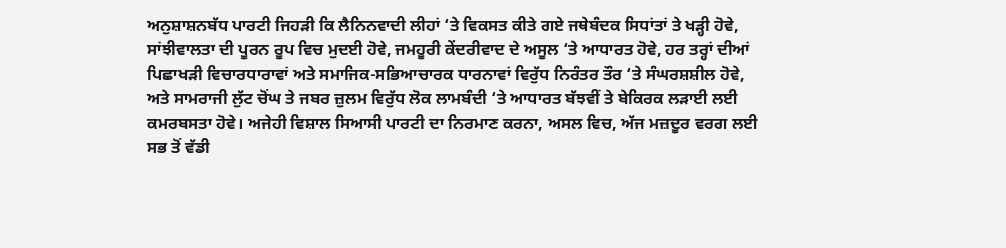ਅਨੁਸ਼ਾਸ਼ਨਬੱਧ ਪਾਰਟੀ ਜਿਹੜੀ ਕਿ ਲੈਨਿਨਵਾਦੀ ਲੀਹਾਂ ‘ਤੇ ਵਿਕਸਤ ਕੀਤੇ ਗਏ ਜਥੇਬੰਦਕ ਸਿਧਾਂਤਾਂ ਤੇ ਖੜ੍ਹੀ ਹੋਵੇ, ਸਾਂਝੀਵਾਲਤਾ ਦੀ ਪੂਰਨ ਰੂਪ ਵਿਚ ਮੁਦਈ ਹੋਵੇ, ਜਮਹੂਰੀ ਕੇਂਦਰੀਵਾਦ ਦੇ ਅਸੂਲ ‘ਤੇ ਆਧਾਰਤ ਹੋਵੇ, ਹਰ ਤਰ੍ਹਾਂ ਦੀਆਂ ਪਿਛਾਖੜੀ ਵਿਚਾਰਧਾਰਾਵਾਂ ਅਤੇ ਸਮਾਜਿਕ-ਸਭਿਆਚਾਰਕ ਧਾਰਨਾਵਾਂ ਵਿਰੁੱਧ ਨਿਰੰਤਰ ਤੌਰ ‘ਤੇ ਸੰਘਰਸ਼ਸ਼ੀਲ ਹੋਵੇ, ਅਤੇ ਸਾਮਰਾਜੀ ਲੁੱਟ ਚੋਂਘ ਤੇ ਜਬਰ ਜ਼ੁਲਮ ਵਿਰੁੱਧ ਲੋਕ ਲਾਮਬੰਦੀ ‘ਤੇ ਆਧਾਰਤ ਬੱਝਵੀਂ ਤੇ ਬੇਕਿਰਕ ਲੜਾਈ ਲਈ ਕਮਰਬਸਤਾ ਹੋਵੇ। ਅਜੇਹੀ ਵਿਸ਼ਾਲ ਸਿਆਸੀ ਪਾਰਟੀ ਦਾ ਨਿਰਮਾਣ ਕਰਨਾ, ਅਸਲ ਵਿਚ, ਅੱਜ ਮਜ਼ਦੂਰ ਵਰਗ ਲਈ ਸਭ ਤੋਂ ਵੱਡੀ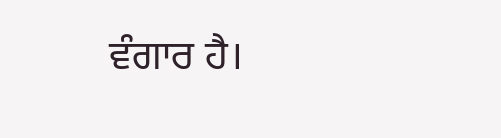ਵੰਗਾਰ ਹੈ।